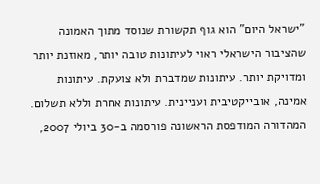"ישראל היום" הוא גוף תקשורת שנוסד מתוך האמונה שהציבור הישראלי ראוי לעיתונות טובה יותר, מאוזנת יותר ומדויקת יותר. עיתונות שמדברת ולא צועקת. עיתונות אמינה, אובייקטיבית ועניינית. עיתונות אחרת וללא תשלום. המהדורה המודפסת הראשונה פורסמה ב-30 ביולי 2007,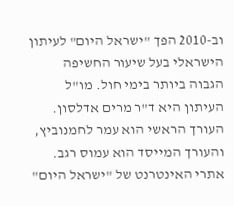וב-2010 הפך "ישראל היום" לעיתון הישראלי בעל שיעור החשיפה הגבוה ביותר בימי חול. מו"ל העיתון היא ד"ר מרים אדלסון. העורך הראשי הוא עמר לחמנוביץ, והעורך המייסד הוא עמוס רגב. אתרי האינטרנט של "ישראל היום"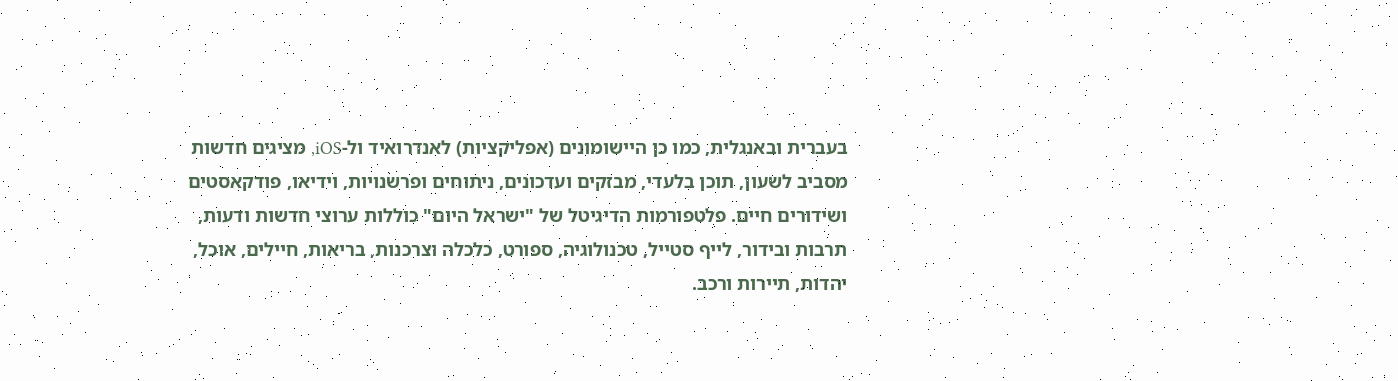בעברית ובאנגלית, כמו כן היישומונים (אפליקציות) לאנדרואיד ול-iOS, מציגים חדשות מסביב לשעון, תוכן בלעדי, מבזקים ועדכונים, ניתוחים ופרשנויות, וידיאו, פודקאסטים ושידורים חיים. פלטפורמות הדיגיטל של "ישראל היום" כוללות ערוצי חדשות ודעות, תרבות ובידור, לייף סטייל, טכנולוגיה, ספורט, כלכלה וצרכנות, בריאות, חיילים, אוכל, יהדות, תיירות ורכב.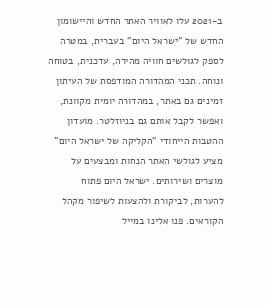ב-2021 עלו לאוויר האתר החדש והיישומון החדש של "ישראל היום" בעברית, במטרה לספק לגולשים חוויה מהירה, עדכנית, בטוחה ונוחה. תכני המהדורה המודפסת של העיתון זמינים גם באתר, במהדורה יומית מקוונת, ואפשר לקבל אותם גם בניוזלטר. מועדון ההטבות הייחודי "הקליקה של ישראל היום" מציע לגולשי האתר הנחות ומבצעים על מוצרים ושירותים. ישראל היום פתוח להערות, לביקורת ולהצעות לשיפור מקהל הקוראים. פנו אלינו במייל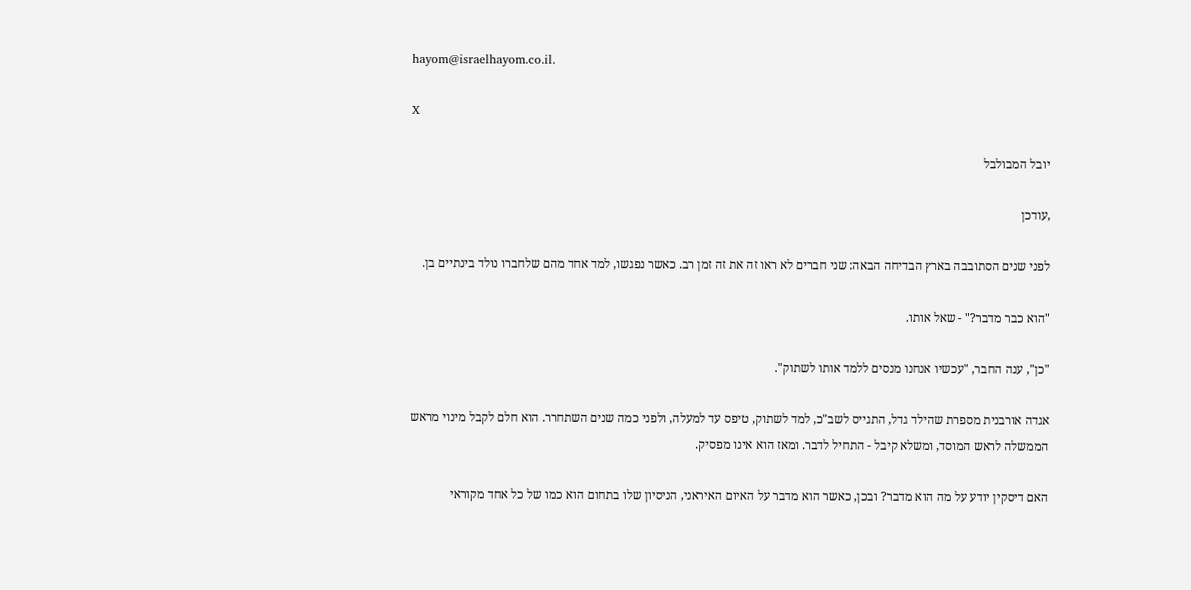hayom@israelhayom.co.il.

X

יובל המבולבל

,עודכן

לפני שנים הסתובבה בארץ הבדיחה הבאה: שני חברים לא ראו זה את זה זמן רב. כאשר נפגשו, למד אחד מהם שלחברו נולד בינתיים בן.

"הוא כבר מדבר?" - שאל אותו.

"כן", ענה החבר, "עכשיו אנחנו מנסים ללמד אותו לשתוק".

אגדה אורבנית מספרת שהילד גדל, התגייס לשב"כ, למד לשתוק, טיפס עד למעלה, ולפני כמה שנים השתחרר. הוא חלם לקבל מינוי מראש הממשלה לראש המוסד, ומשלא קיבל - התחיל לדבר. ומאז הוא אינו מפסיק.

האם דיסקין יודע על מה הוא מדבר? ובכן, כאשר הוא מדבר על האיום האיראני, הניסיון שלו בתחום הוא כמו של כל אחד מקוראי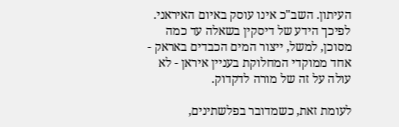העיתון. השב"כ אינו עוסק באיום האיראני. לפיכך הידע של דיסקין בשאלה עד כמה מסוכן, למשל, ייצור המים הכבדים באראק - אחד ממוקדי המחלוקת בעניין איראן - לא עולה על זה של מורה לדקדוק.

לעומת זאת, כשמדובר בפלשתינים,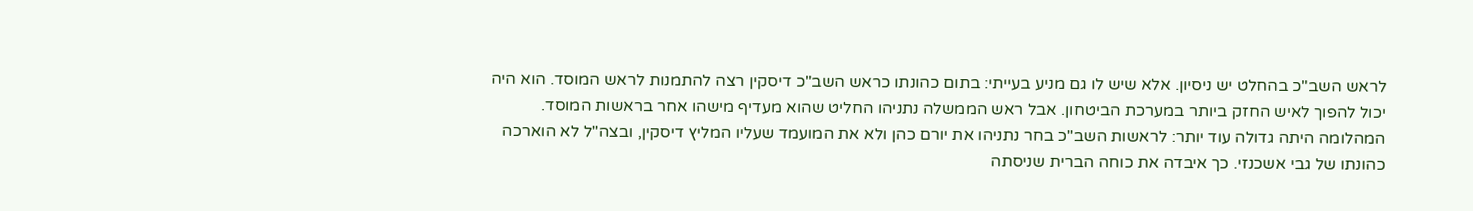לראש השב"כ בהחלט יש ניסיון. אלא שיש לו גם מניע בעייתי: בתום כהונתו כראש השב"כ דיסקין רצה להתמנות לראש המוסד. הוא היה יכול להפוך לאיש החזק ביותר במערכת הביטחון. אבל ראש הממשלה נתניהו החליט שהוא מעדיף מישהו אחר בראשות המוסד. המהלומה היתה גדולה עוד יותר: לראשות השב"כ בחר נתניהו את יורם כהן ולא את המועמד שעליו המליץ דיסקין, ובצה"ל לא הוארכה כהונתו של גבי אשכנזי. כך איבדה את כוחה הברית שניסתה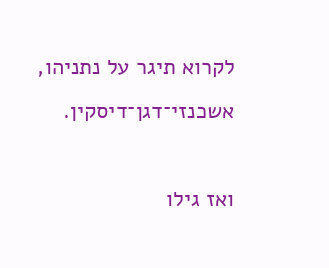לקרוא תיגר על נתניהו, אשכנזי־דגן־דיסקין.

ואז גילו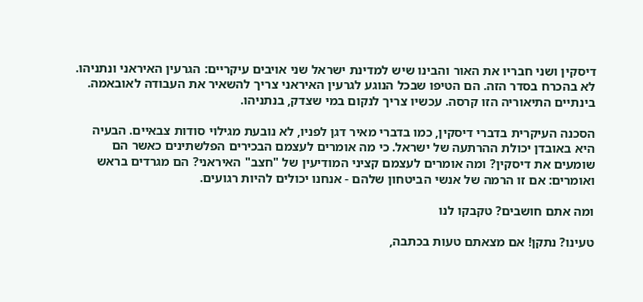דיסקין ושני חבריו את האור והבינו שיש למדינת ישראל שני אויבים עיקריים: הגרעין האיראני ונתניהו. לא בהכרח בסדר הזה. הם הטיפו שבכל הנוגע לגרעין האיראני צריך להשאיר את העבודה לאובאמה. בינתיים התיאוריה הזו קרסה. עכשיו צריך לנקום במי שצדק, בנתניהו.

הסכנה העיקרית בדברי דיסקין, כמו בדברי מאיר דגן לפניו, לא נובעת מגילוי סודות צבאיים. הבעיה היא באובדן יכולת ההרתעה של ישראל. כי מה אומרים לעצמם הבכירים הפלשתינים כאשר הם שומעים את דיסקין? ומה אומרים לעצמם קציני המודיעין של "חצב" האיראני? הם מגרדים בראש ואומרים: אם זו הרמה של אנשי הביטחון שלהם - אנחנו יכולים להיות רגועים.

ומה אתם חושבים? טקבקו לנו

טעינו? נתקן! אם מצאתם טעות בכתבה,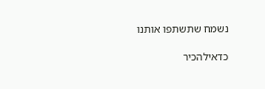נשמח שתשתפו אותנו

כדאילהכיר